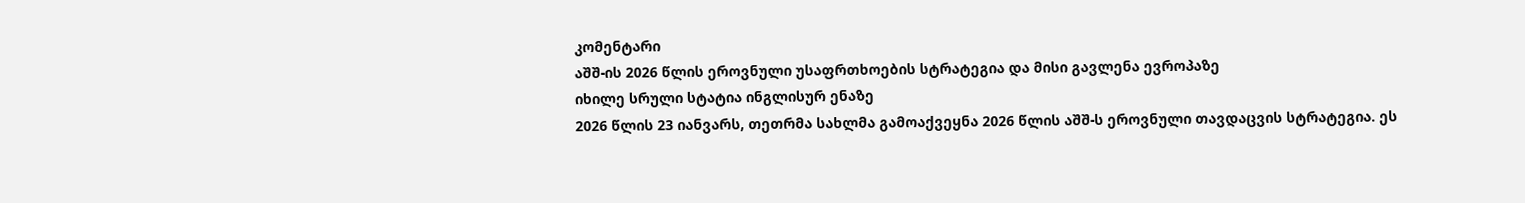კომენტარი
აშშ-ის 2026 წლის ეროვნული უსაფრთხოების სტრატეგია და მისი გავლენა ევროპაზე
იხილე სრული სტატია ინგლისურ ენაზე
2026 წლის 23 იანვარს, თეთრმა სახლმა გამოაქვეყნა 2026 წლის აშშ-ს ეროვნული თავდაცვის სტრატეგია. ეს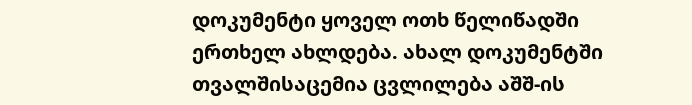დოკუმენტი ყოველ ოთხ წელიწადში ერთხელ ახლდება. ახალ დოკუმენტში თვალშისაცემია ცვლილება აშშ-ის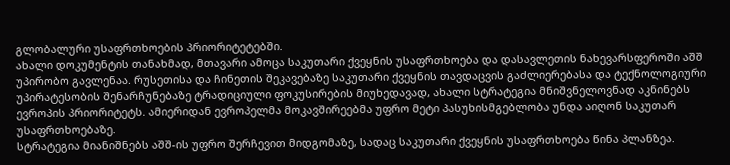გლობალური უსაფრთხოების პრიორიტეტებში.
ახალი დოკუმენტის თანახმად, მთავარი ამოცა საკუთარი ქვეყნის უსაფრთხოება და დასავლეთის ნახევარსფეროში აშშ უპირობო გავლენაა. რუსეთისა და ჩინეთის შეკავებაზე საკუთარი ქვეყნის თავდაცვის გაძლიერებასა და ტექნოლოგიური უპირატესობის შენარჩუნებაზე ტრადიციული ფოკუსირების მიუხედავად, ახალი სტრატეგია მნიშვნელოვნად აკნინებს ევროპის პრიორიტეტს. ამიერიდან ევროპელმა მოკავშირეებმა უფრო მეტი პასუხისმგებლობა უნდა აიღონ საკუთარ უსაფრთხოებაზე.
სტრატეგია მიანიშნებს აშშ-ის უფრო შერჩევით მიდგომაზე, სადაც საკუთარი ქვეყნის უსაფრთხოება წინა პლანზეა.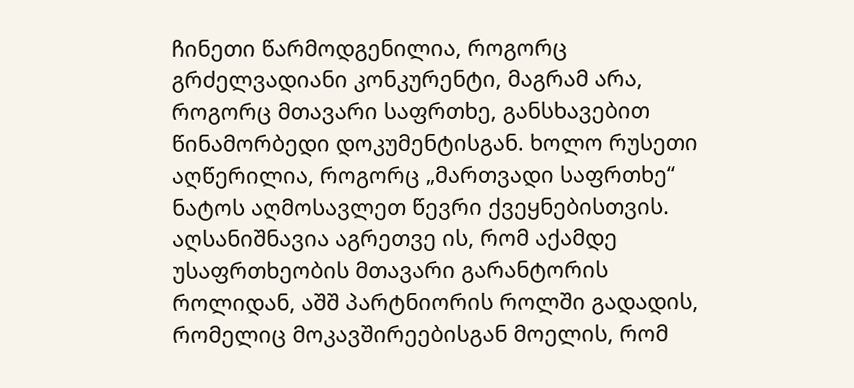ჩინეთი წარმოდგენილია, როგორც გრძელვადიანი კონკურენტი, მაგრამ არა, როგორც მთავარი საფრთხე, განსხავებით წინამორბედი დოკუმენტისგან. ხოლო რუსეთი აღწერილია, როგორც „მართვადი საფრთხე“ ნატოს აღმოსავლეთ წევრი ქვეყნებისთვის. აღსანიშნავია აგრეთვე ის, რომ აქამდე უსაფრთხეობის მთავარი გარანტორის როლიდან, აშშ პარტნიორის როლში გადადის, რომელიც მოკავშირეებისგან მოელის, რომ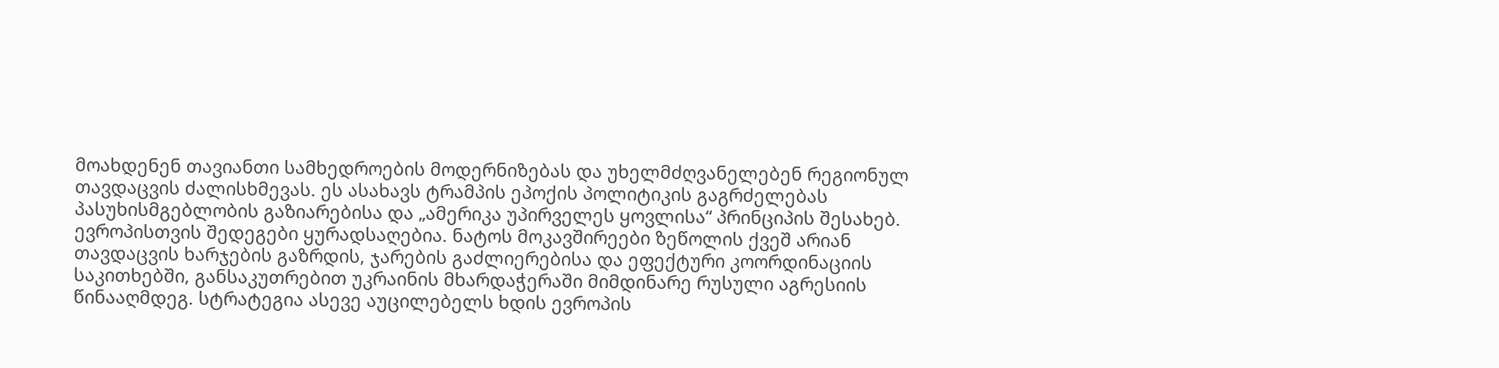მოახდენენ თავიანთი სამხედროების მოდერნიზებას და უხელმძღვანელებენ რეგიონულ თავდაცვის ძალისხმევას. ეს ასახავს ტრამპის ეპოქის პოლიტიკის გაგრძელებას პასუხისმგებლობის გაზიარებისა და „ამერიკა უპირველეს ყოვლისა“ პრინციპის შესახებ.
ევროპისთვის შედეგები ყურადსაღებია. ნატოს მოკავშირეები ზეწოლის ქვეშ არიან თავდაცვის ხარჯების გაზრდის, ჯარების გაძლიერებისა და ეფექტური კოორდინაციის საკითხებში, განსაკუთრებით უკრაინის მხარდაჭერაში მიმდინარე რუსული აგრესიის წინააღმდეგ. სტრატეგია ასევე აუცილებელს ხდის ევროპის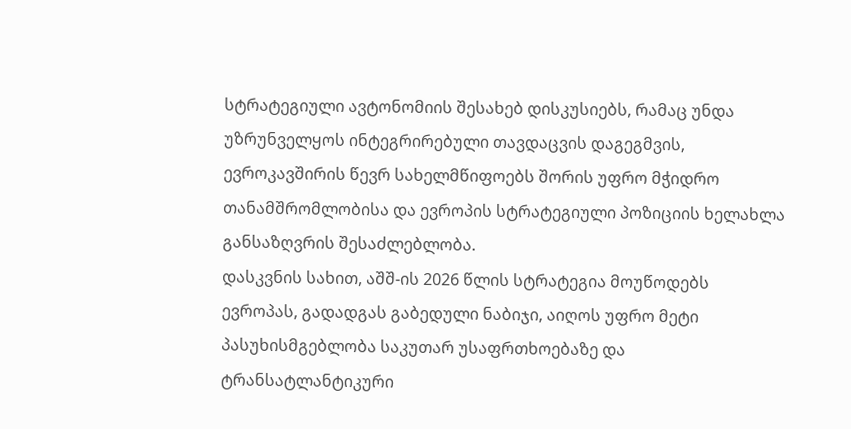სტრატეგიული ავტონომიის შესახებ დისკუსიებს, რამაც უნდა უზრუნველყოს ინტეგრირებული თავდაცვის დაგეგმვის, ევროკავშირის წევრ სახელმწიფოებს შორის უფრო მჭიდრო თანამშრომლობისა და ევროპის სტრატეგიული პოზიციის ხელახლა განსაზღვრის შესაძლებლობა.
დასკვნის სახით, აშშ-ის 2026 წლის სტრატეგია მოუწოდებს ევროპას, გადადგას გაბედული ნაბიჯი, აიღოს უფრო მეტი პასუხისმგებლობა საკუთარ უსაფრთხოებაზე და ტრანსატლანტიკური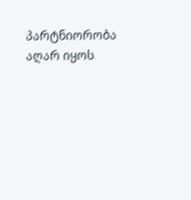პარტნიორობა აღარ იყოს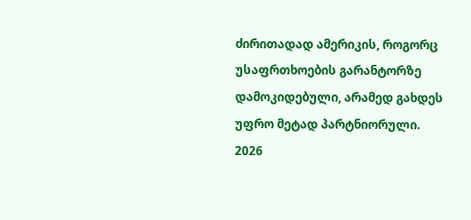ძირითადად ამერიკის, როგორც უსაფრთხოების გარანტორზე დამოკიდებული, არამედ გახდეს უფრო მეტად პარტნიორული.
2026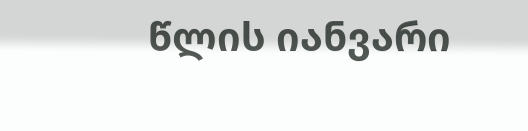წლის იანვარი